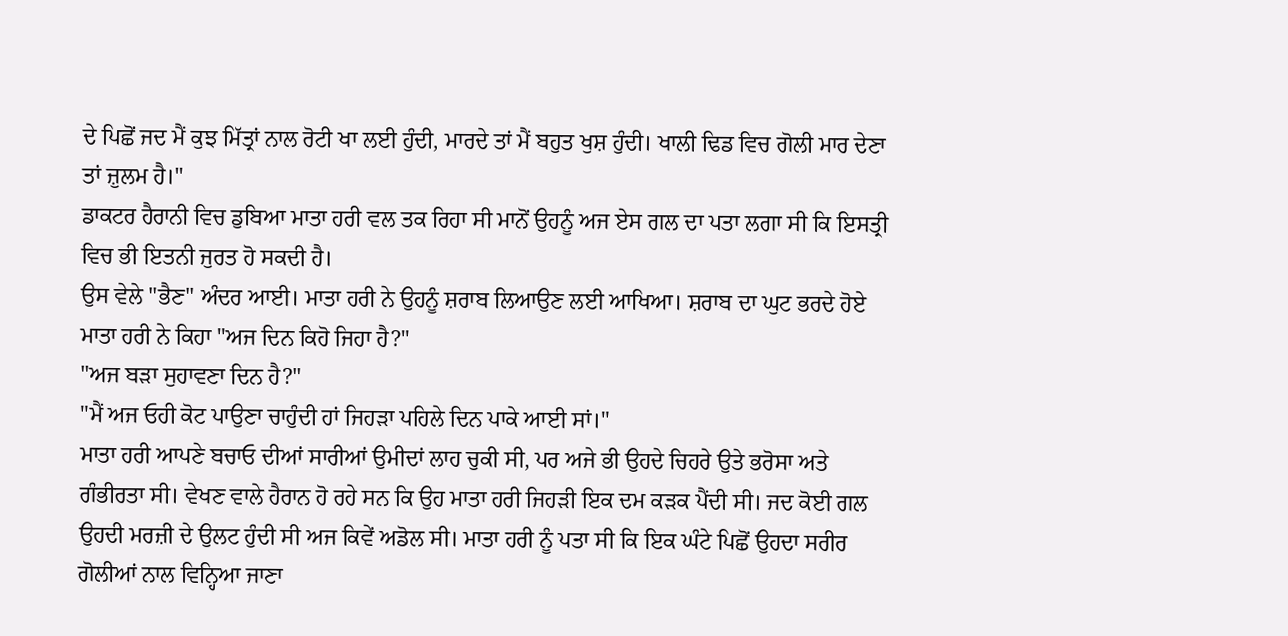ਦੇ ਪਿਛੋਂ ਜਦ ਮੈਂ ਕੁਝ ਮਿੱਤ੍ਰਾਂ ਨਾਲ ਰੋਟੀ ਖਾ ਲਈ ਹੁੰਦੀ, ਮਾਰਦੇ ਤਾਂ ਮੈਂ ਬਹੁਤ ਖੁਸ਼ ਹੁੰਦੀ। ਖਾਲੀ ਢਿਡ ਵਿਚ ਗੋਲੀ ਮਾਰ ਦੇਣਾ ਤਾਂ ਜ਼ੁਲਮ ਹੈ।"
ਡਾਕਟਰ ਹੈਰਾਨੀ ਵਿਚ ਡੁਬਿਆ ਮਾਤਾ ਹਰੀ ਵਲ ਤਕ ਰਿਹਾ ਸੀ ਮਾਨੋਂ ਉਹਨੂੰ ਅਜ ਏਸ ਗਲ ਦਾ ਪਤਾ ਲਗਾ ਸੀ ਕਿ ਇਸਤ੍ਰੀ ਵਿਚ ਭੀ ਇਤਨੀ ਜੁਰਤ ਹੋ ਸਕਦੀ ਹੈ।
ਉਸ ਵੇਲੇ "ਭੈਣ" ਅੰਦਰ ਆਈ। ਮਾਤਾ ਹਰੀ ਨੇ ਉਹਨੂੰ ਸ਼ਰਾਬ ਲਿਆਉਣ ਲਈ ਆਖਿਆ। ਸ਼ਰਾਬ ਦਾ ਘੁਟ ਭਰਦੇ ਹੋਏ ਮਾਤਾ ਹਰੀ ਨੇ ਕਿਹਾ "ਅਜ ਦਿਨ ਕਿਹੋ ਜਿਹਾ ਹੈ?"
"ਅਜ ਬੜਾ ਸੁਹਾਵਣਾ ਦਿਨ ਹੈ?"
"ਮੈਂ ਅਜ ਓਹੀ ਕੋਟ ਪਾਉਣਾ ਚਾਹੁੰਦੀ ਹਾਂ ਜਿਹੜਾ ਪਹਿਲੇ ਦਿਨ ਪਾਕੇ ਆਈ ਸਾਂ।"
ਮਾਤਾ ਹਰੀ ਆਪਣੇ ਬਚਾਓ ਦੀਆਂ ਸਾਰੀਆਂ ਉਮੀਦਾਂ ਲਾਹ ਚੁਕੀ ਸੀ, ਪਰ ਅਜੇ ਭੀ ਉਹਦੇ ਚਿਹਰੇ ਉਤੇ ਭਰੋਸਾ ਅਤੇ ਗੰਭੀਰਤਾ ਸੀ। ਵੇਖਣ ਵਾਲੇ ਹੈਰਾਨ ਹੋ ਰਹੇ ਸਨ ਕਿ ਉਹ ਮਾਤਾ ਹਰੀ ਜਿਹੜੀ ਇਕ ਦਮ ਕੜਕ ਪੈਂਦੀ ਸੀ। ਜਦ ਕੋਈ ਗਲ ਉਹਦੀ ਮਰਜ਼ੀ ਦੇ ਉਲਟ ਹੁੰਦੀ ਸੀ ਅਜ ਕਿਵੇਂ ਅਡੋਲ ਸੀ। ਮਾਤਾ ਹਰੀ ਨੂੰ ਪਤਾ ਸੀ ਕਿ ਇਕ ਘੰਟੇ ਪਿਛੋਂ ਉਹਦਾ ਸਰੀਰ ਗੋਲੀਆਂ ਨਾਲ ਵਿਨ੍ਹਿਆ ਜਾਣਾ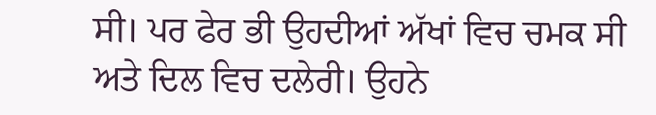ਸੀ। ਪਰ ਫੇਰ ਭੀ ਉਹਦੀਆਂ ਅੱਖਾਂ ਵਿਚ ਚਮਕ ਸੀ ਅਤੇ ਦਿਲ ਵਿਚ ਦਲੇਰੀ। ਉਹਨੇ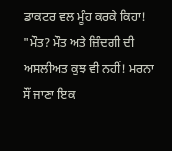ਡਾਕਟਰ ਵਲ ਮੂੰਹ ਕਰਕੇ ਕਿਹਾ!
"ਮੌਤ? ਮੌਤ ਅਤੇ ਜ਼ਿੰਦਗੀ ਦੀ ਅਸਲੀਅਤ ਕੁਝ ਵੀ ਨਹੀਂ! ਮਰਨਾ ਸੌਂ ਜਾਣਾ ਇਕ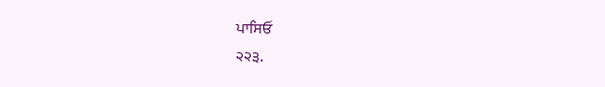ਪਾਸਿਓਂ
੨੨੩.